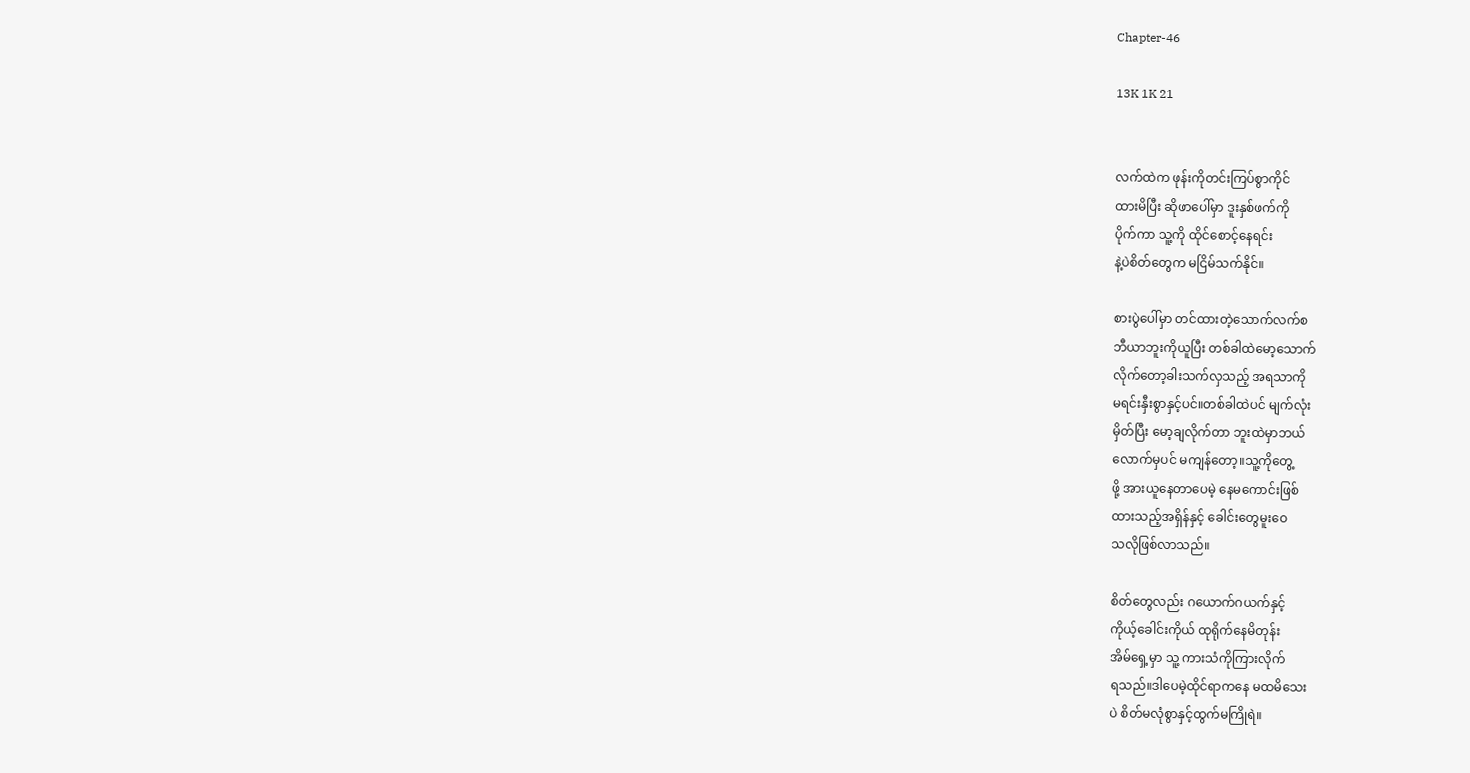Chapter-46

13K 1K 21


လက်ထဲက ဖုန်းကိုတင်းကြပ်စွာကိုင်
ထားမိပြီး ဆိုဖာပေါ်မှာ ဒူးနှစ်ဖက်ကို
ပိုက်ကာ သူ့ကို ထိုင်စောင့်နေရင်း
နဲ့ပဲစိတ်တွေက မငြိမ်သက်နိုင်။

စားပွဲပေါ်မှာ တင်ထားတဲ့သောက်လက်စ
ဘီယာဘူးကိုယူပြီး တစ်ခါထဲမော့သောက်
လိုက်တော့ခါးသက်လှသည့် အရသာကို
မရင်းနှီးစွာနှင့်ပင်။တစ်ခါထဲပင် မျက်လုံး
မှိတ်ပြီး မော့ချလိုက်တာ ဘူးထဲမှာဘယ်
လောက်မှပင် မကျန်တော့။သူ့ကိုတွေ့
ဖို့ အားယူနေတာပေမဲ့ နေမကောင်းဖြစ်
ထားသည့်အရှိန်နှင့် ခေါင်းတွေမူးဝေ
သလိုဖြစ်လာသည်။

စိတ်တွေလည်း ဂယောက်ဂယက်နှင့်
ကိုယ့်ခေါင်းကိုယ် ထုရိုက်နေမိတုန်း
အိမ်ရှေ့မှာ သူ့ ကားသံကိုကြားလိုက်
ရသည်။ဒါပေမဲ့ထိုင်ရာကနေ မထမိသေး
ပဲ စိတ်မလုံစွာနှင့်ထွက်မကြိုရဲ။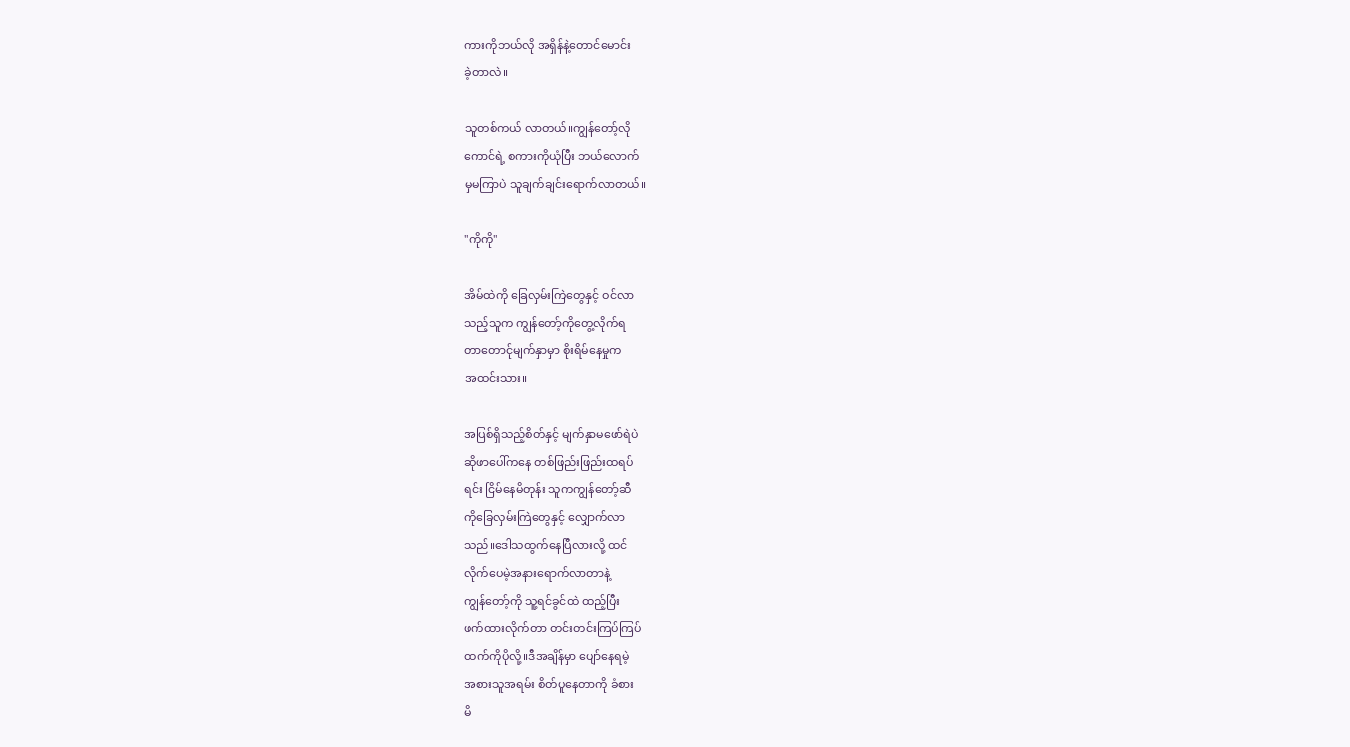ကားကိုဘယ်လို အရှိန်နဲ့တောင်မောင်း
ခဲ့တာလဲ။

သူတစ်ကယ် လာတယ်။ကျွန်တော့်လို
ကောင်ရဲ့ စကားကိုယုံပြီး ဘယ်လောက်
မှမကြာပဲ သူချက်ချင်းရောက်လာတယ်။

"ကိုကို"

အိမ်ထဲကို ခြေလှမ်းကြဲတွေနှင့် ဝင်လာ
သည့်သူက ကျွန်တော့်ကိုတွေ့လိုက်ရ
တာတောင်ုမျက်နှာမှာ စိုးရိမ်နေမှုက
အထင်းသား။

အပြစ်ရှိသည့်စိတ်နှင့် မျက်နှာမဖော်ရဲပဲ
ဆိုဖာပေါ်ကနေ တစ်ဖြည်းဖြည်းထရပ်
ရင်း ငြိမ်နေမိတုန်း သူကကျွန်တော့်ဆီ
ကိုခြေလှမ်းကြဲတွေနှင့် လျှောက်လာ
သည်။ဒေါသထွက်နေပြီလားလို့ ထင်
လိုက်ပေမဲ့အနားရောက်လာတာနဲ့
ကျွန်တော့်ကို သူ့ရင်ခွင်ထဲ ထည့်ပြီး
ဖက်ထားလိုက်တာ တင်းတင်းကြပ်ကြပ်
ထက်ကိုပိုလို့။ဒီအချိန်မှာ ပျော်နေရမဲ့
အစားသူအရမ်း စိတ်ပူနေတာကို ခံစား
မိ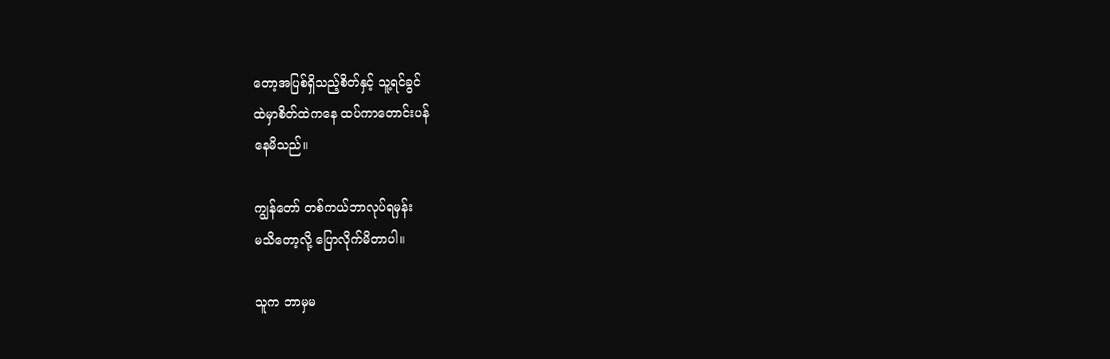တော့အပြစ်ရှိသည့်စိတ်နှင့် သူ့ရင်ခွင်
ထဲမှာစိတ်ထဲကနေ ထပ်ကာတောင်းပန်
နေမိသည်။

ကျွန်တော် တစ်ကယ်ဘာလုပ်ရမှန်း
မသိတော့လို့ ပြောလိုက်မိတာပါ။

သူက ဘာမှမ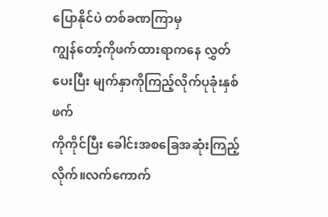ပြောနိုင်ပဲ တစ်ခဏကြာမှ
ကျွန်တော့်ကိုဖက်ထားရာကနေ လွှတ်
ပေးပြီး မျက်နှာကိုကြည့်လိုက်ပုခုံးနှစ်ဖက်
ကိုကိုင်ပြီး ခေါင်းအစခြေအဆုံးကြည့်
လိုက်။လက်ကောက်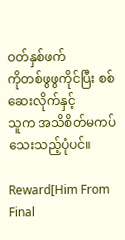ဝတ်နှစ်ဖက်
ကိုတစ်ဖွဖွကိုင်ပြီး စစ်ဆေးလိုက်နှင့်
သူက အသိစိတ်မကပ်သေးသည့်ပုံပင်။

Reward[Him From Final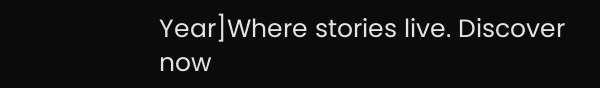Year]Where stories live. Discover now